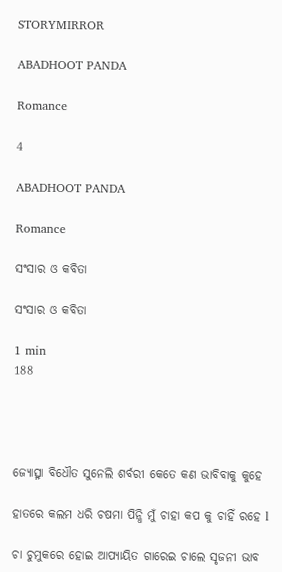STORYMIRROR

ABADHOOT PANDA

Romance

4

ABADHOOT PANDA

Romance

ସଂସାର ଓ କବିତା

ସଂସାର ଓ କବିତା

1 min
188




ଜ୍ୟୋତ୍ସ୍ନା ବିଧୌତ ସୁନେଲି ଶର୍ବରୀ କେତେ କଣ ଭାବିବାକୁ କୁହେ

ହାତରେ କଲମ ଧରି ଚଷମା ପିନ୍ଧି ମୁଁ ଚାହା କପ କୁ ଚାହିଁ ରହେ l

ଚା ଚୁମୁକରେ ହୋଇ ଆପ୍ୟାୟିତ ଗାରେଇ ଚାଲେ ସୃଜନୀ ଭାବ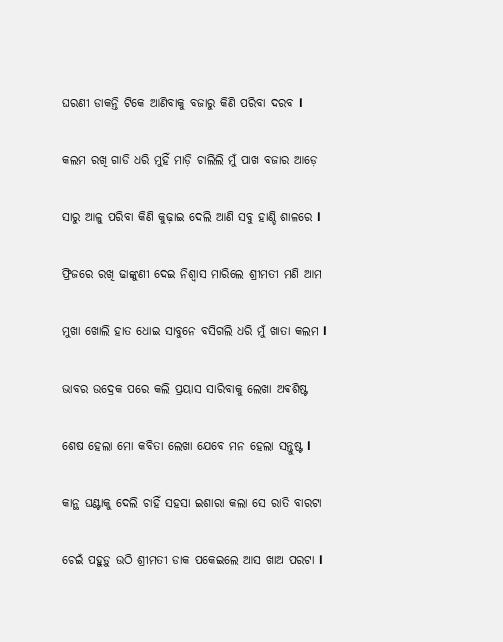ଘରଣୀ ଡାକନ୍ତି ଟିକେ ଆଣିବାକୁ ବଜାରୁ କିଣି ପରିବା ଦରବ l

କଲମ ରଖି ଗାଡି ଧରି ମୁହିଁ ମାଡ଼ି ଚାଲିଲି ମୁଁ ପାଖ ବଜାର ଆଡ଼େ

ସାରୁ ଆଳୁ ପରିବା କିଣି କୁଢ଼ାଇ ଦେଲି ଆଣି ସବୁ ହାଣ୍ଡି ଶାଳରେ l

ଫ୍ରିଜରେ ରଖି ଢାଙ୍କୁଣୀ ଦେଇ ନିଶ୍ଵାସ ମାରିଲେ ଶ୍ରୀମତୀ ମଣି ଆମ

ମୁଖା ଖୋଲି ହାତ ଧୋଇ ସାବୁନେ ବସିଗଲି ଧରି ମୁଁ ଖାତା କଲମ l

ଭାବର ଉଦ୍ରେକ ପରେ କଲି ପ୍ରୟାସ ସାରିବାକୁ ଲେଖା ଅଵଶିଷ୍ଟ

ଶେଷ ହେଲା ମୋ କବିତା ଲେଖା ଯେବେ ମନ ହେଲା ସନ୍ତୁଷ୍ଟ l

କାନ୍ଥ ଘଣ୍ଟାକୁ ଦେଲି ଚାହିଁ ସହସା ଇଶାରା କଲା ସେ ରାତି ବାରଟା

ଚେଇଁ ପହୁଡ଼ୁ ଉଠି ଶ୍ରୀମତୀ ଡାକ ପକେଇଲେ ଆସ ଖାଅ ପରଟା l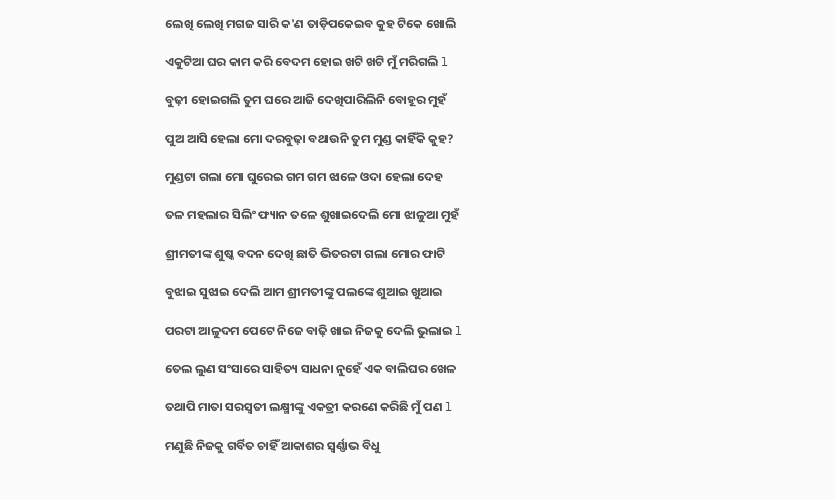ଲେଖି ଲେଖି ମଗଜ ସାରି କ'ଣ ତାଡ଼ିପକେଇବ କୁହ ଟିକେ ଖୋଲି

ଏକୁଟିଆ ଘର କାମ କରି ବେଦମ ହୋଇ ଖଟି ଖଟି ମୁଁ ମରିଗଲି l

ବୁଢ଼ୀ ହୋଇଗଲି ତୁମ ଘରେ ଆଜି ଦେଖିପାରିଲିନି ବୋହୂର ମୁହଁ

ପୁଅ ଆସି ହେଲା ମୋ ଦରବୁଢ଼ା ବଥାଉନି ତୁମ ମୁଣ୍ଡ କାହିଁକି କୁହ?

ମୁଣ୍ଡଟା ଗଲା ମୋ ଘୁରେଇ ଗମ ଗମ ଝାଳେ ଓଦା ହେଲା ଦେହ

ତଳ ମହଲାର ସିଲିଂ ଫ୍ୟାନ ତଳେ ଶୁଖାଇଦେଲି ମୋ ଝାଳୁଆ ମୁହଁ

ଶ୍ରୀମତୀଙ୍କ ଶୁଷ୍କ ବଦନ ଦେଖି ଛାତି ଭିତରଟା ଗଲା ମୋର ଫାଟି

ବୁଝାଇ ସୁଝାଇ ଦେଲି ଆମ ଶ୍ରୀମତୀଙ୍କୁ ପଲଙ୍କେ ଶୁଆଇ ଖୁଆଇ

ପରଟା ଆଳୁଦମ ପେଟେ ନିଜେ ବାଢ଼ି ଖାଇ ନିଜକୁ ଦେଲି ଭୁଲାଇ l

ତେଲ ଲୁଣ ସଂସାରେ ସାହିତ୍ୟ ସାଧନା ନୁହେଁ ଏକ ବାଲିଘର ଖେଳ

ତଥାପି ମାତା ସରସ୍ବତୀ ଲକ୍ଷ୍ମୀଙ୍କୁ ଏକତ୍ରୀ କରଣେ କରିଛି ମୁଁ ପଣ l

ମଣୁଛି ନିଜକୁ ଗର୍ବିତ ଚାହିଁ ଆକାଶର ସ୍ୱର୍ଣ୍ଣାଭ ବିଧୁ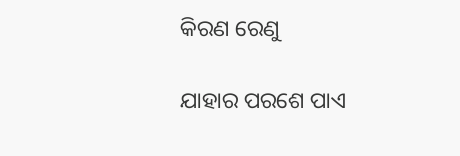କିରଣ ରେଣୁ

ଯାହାର ପରଶେ ପାଏ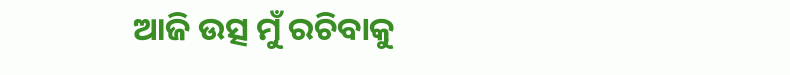ଆଜି ଉତ୍ସ ମୁଁ ରଚିବାକୁ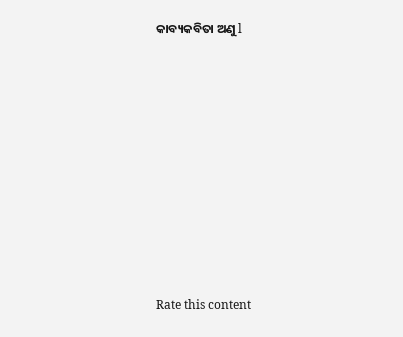କାବ୍ୟକବିତା ଅଣୁ l











Rate this content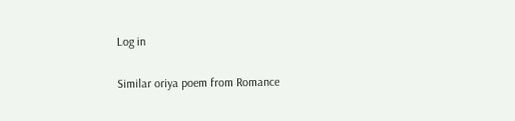Log in

Similar oriya poem from Romance